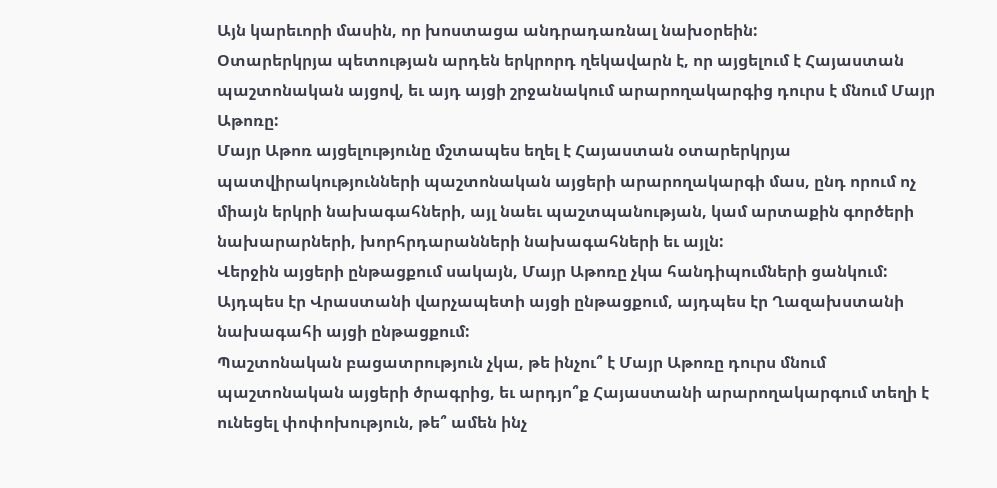Այն կարեւորի մասին, որ խոստացա անդրադառնալ նախօրեին:
Օտարերկրյա պետության արդեն երկրորդ ղեկավարն է, որ այցելում է Հայաստան պաշտոնական այցով, եւ այդ այցի շրջանակում արարողակարգից դուրս է մնում Մայր Աթոռը:
Մայր Աթոռ այցելությունը մշտապես եղել է Հայաստան օտարերկրյա պատվիրակությունների պաշտոնական այցերի արարողակարգի մաս, ընդ որում ոչ միայն երկրի նախագահների, այլ նաեւ պաշտպանության, կամ արտաքին գործերի նախարարների, խորհրդարանների նախագահների եւ այլն:
Վերջին այցերի ընթացքում սակայն, Մայր Աթոռը չկա հանդիպումների ցանկում: Այդպես էր Վրաստանի վարչապետի այցի ընթացքում, այդպես էր Ղազախստանի նախագահի այցի ընթացքում:
Պաշտոնական բացատրություն չկա, թե ինչու՞ է Մայր Աթոռը դուրս մնում պաշտոնական այցերի ծրագրից, եւ արդյո՞ք Հայաստանի արարողակարգում տեղի է ունեցել փոփոխություն, թե՞ ամեն ինչ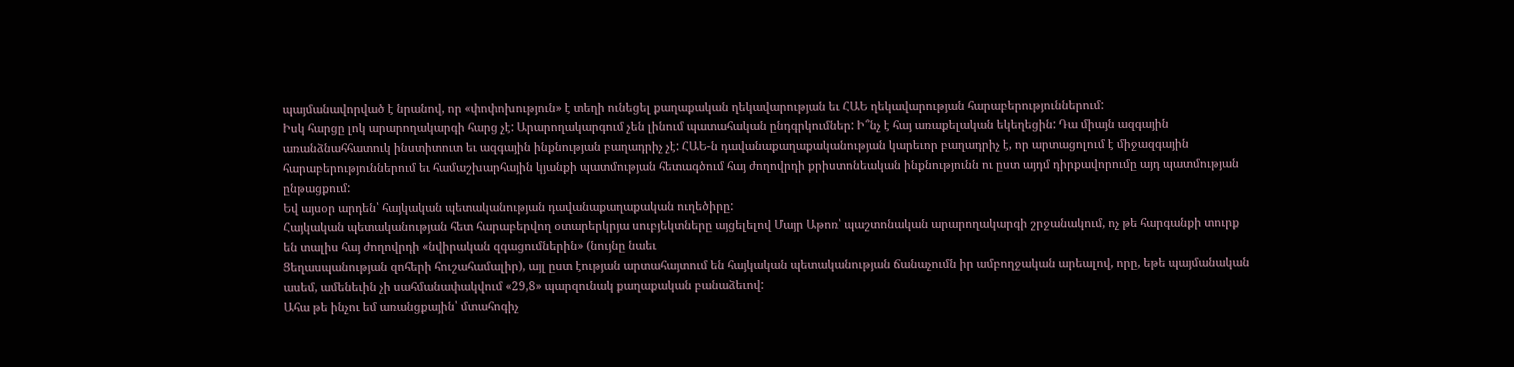պայմանավորված է նրանով, որ «փոփոխություն» է տեղի ունեցել քաղաքական ղեկավարության եւ ՀԱԵ ղեկավարության հարաբերություններում:
Իսկ հարցը լոկ արարողակարգի հարց չէ: Արարողակարգում չեն լինում պատահական ընդգրկումներ: Ի՞նչ է հայ առաքելական եկեղեցին: Դա միայն ազգային առանձնահհատուկ ինստիտուտ եւ ազգային ինքնության բաղադրիչ չէ: ՀԱԵ-ն դավանաքաղաքականության կարեւոր բաղադրիչ է, որ արտացոլում է միջազգային հարաբերություններում եւ համաշխարհային կյանքի պատմության հետագծում հայ ժողովրդի քրիստոնեական ինքնությունն ու ըստ այդմ դիրքավորումը այդ պատմության ընթացքում:
Եվ այսօր արդեն՝ հայկական պետականության դավանաքաղաքական ուղեծիրը:
Հայկական պետականության հետ հարաբերվող օտարերկրյա սուբյեկտները այցելելով Մայր Աթոռ՝ պաշտոնական արարողակարգի շրջանակում, ոչ թե հարգանքի տուրք են տալիս հայ ժողովրդի «նվիրական զգացումներին» (նույնը նաեւ
Ցեղասպանության զոհերի հուշահամալիր), այլ ըստ էության արտահայտում են հայկական պետականության ճանաչումն իր ամբողջական արեալով, որը, եթե պայմանական ասեմ, ամենեւին չի սահմանափակվում «29,8» պարզունակ քաղաքական բանաձեւով:
Ահա թե ինչու եմ առանցքային՝ մտահոգիչ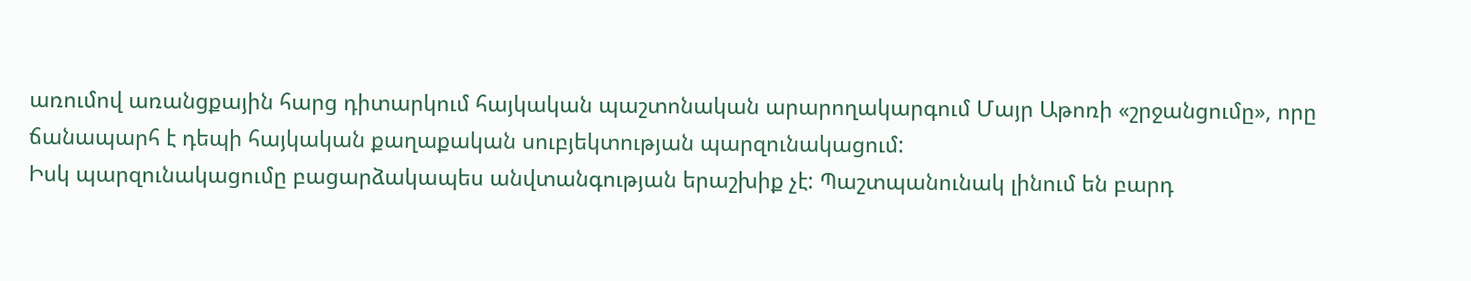առումով առանցքային հարց դիտարկում հայկական պաշտոնական արարողակարգում Մայր Աթոռի «շրջանցումը», որը ճանապարհ է դեպի հայկական քաղաքական սուբյեկտության պարզունակացում:
Իսկ պարզունակացումը բացարձակապես անվտանգության երաշխիք չէ: Պաշտպանունակ լինում են բարդ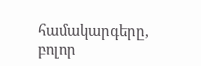համակարգերը, բոլոր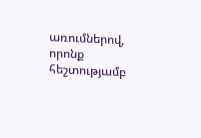առումներով, որոնք հեշտությամբ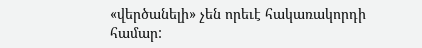«վերծանելի» չեն որեւէ հակառակորդի համար: